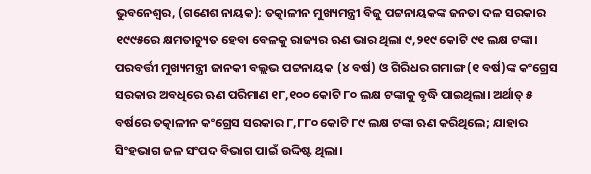ଭୁବନେଶ୍ୱର, (ଗଣେଶ ନାୟକ): ତତ୍କାଳୀନ ମୁଖ୍ୟମନ୍ତ୍ରୀ ବିଜୁ ପଟ୍ଟନାୟକଙ୍କ ଜନତା ଦଳ ସରକାର ୧୯୯୫ରେ କ୍ଷମତାଚ୍ୟୁତ ହେବା ବେଳକୁ ରାଜ୍ୟର ଋଣ ଭାର ଥିଲା ୯,୨୧୯ କୋଟି ୯୧ ଲକ୍ଷ ଟଙ୍କା। ପରବର୍ତ୍ତୀ ମୁଖ୍ୟମନ୍ତ୍ରୀ ଜାନକୀ ବଲ୍ଲଭ ପଟ୍ଟନାୟକ (୪ ବର୍ଷ) ଓ ଗିରିଧର ଗମାଙ୍ଗ (୧ ବର୍ଷ)ଙ୍କ କଂଗ୍ରେସ ସରକାର ଅବଧିରେ ଋଣ ପରିମାଣ ୧୮,୧୦୦ କୋଟି ୮୦ ଲକ୍ଷ ଟଙ୍କାକୁ ବୃଦ୍ଧି ପାଇଥିଲା। ଅର୍ଥାତ୍‌ ୫ ବର୍ଷରେ ତତ୍କାଳୀନ କଂଗ୍ରେସ ସରକାର ୮,୮୮୦ କୋଟି ୮୯ ଲକ୍ଷ ଟଙ୍କା ଋଣ କରିଥିଲେ; ଯାହାର ସିଂହଭାଗ ଜଳ ସଂପଦ ବିଭାଗ ପାଇଁ ଉଦ୍ଦିଷ୍ଟ ଥିଲା।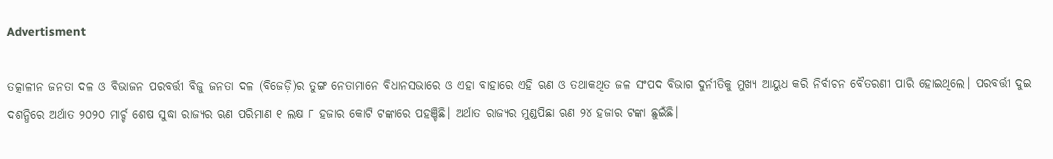Advertisment

ତତ୍କାଳୀନ ଜନତା ଦଳ ଓ ବିଭାଜନ ପରବର୍ତ୍ତୀ ବିଜୁ ଜନତା ଦଳ (ବିଜେଡ଼ି)ର ତୁଙ୍ଗ ନେତାମାନେ ବିଧାନସଭାରେ ଓ ଏହା ବାହାରେ ଏହି ଋଣ ଓ ତଥାକଥିତ ଜଳ ସଂପଦ ବିଭାଗ ଦୁର୍ନୀତିକୁ ମୁଖ୍ୟ ଆୟୁଧ କରି ନିର୍ବାଚନ ବୈତରଣୀ ପାରି ହୋଇଥିଲେ। ପରବର୍ତ୍ତୀ ଦୁଇ ଦଶନ୍ଧିରେ ଅର୍ଥାତ ୨୦୨୦ ମାର୍ଚ୍ଚ ଶେଷ ସୁଦ୍ଧା ରାଜ୍ୟର ଋଣ ପରିମାଣ ୧ ଲକ୍ଷ ୮ ହଜାର କୋଟି ଟଙ୍କାରେ ପହଞ୍ଚିଛି। ଅର୍ଥାତ ରାଜ୍ୟର ମୁଣ୍ଡପିଛା ଋଣ ୨୪ ହଜାର ଟଙ୍କା ଛୁଇଁଛି।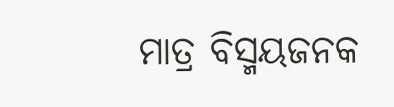ମାତ୍ର ବିସ୍ମୟଜନକ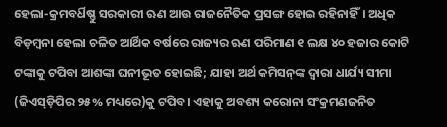ହେଲା-କ୍ରମବର୍ଧିଷ୍ଣୁ ସରକାରୀ ଋଣ ଆଉ ରାଜନୈତିକ ପ୍ରସଙ୍ଗ ହୋଇ ରହିନାହିଁ। ଅଧିକ ବିଡ଼ମ୍ବନା ହେଲା ଚଳିତ ଆର୍ଥିକ ବର୍ଷରେ ରାଜ୍ୟର ଋଣ ପରିମାଣ ୧ ଲକ୍ଷ ୪୦ ହଜାର କୋଟି ଟଙ୍କାକୁ ଟପିବା ଆଶଙ୍କା ଘନୀଭୂତ ହୋଇଛି; ଯାହା ଅର୍ଥ କମିସନ୍‌ଙ୍କ ଦ୍ୱାରା ଧାର୍ଯ୍ୟ ସୀମା (ଜିଏସ୍‌ଡ଼ିପିର ୨୫% ମଧ୍ୟରେ)କୁ ଟପିବ। ଏହାକୁ ଅବଶ୍ୟ କରୋନା ସଂକ୍ରମଣଜନିତ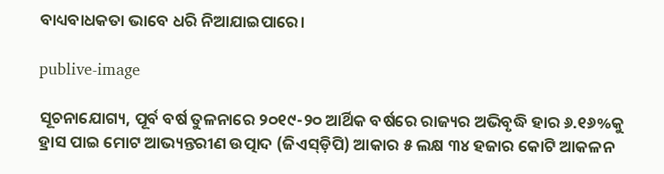ବାଧ୍ୟବାଧକତା ଭାବେ ଧରି ନିଆଯାଇପାରେ।

publive-image

ସୂଚନାଯୋଗ୍ୟ, ପୂର୍ବ ବର୍ଷ ତୁଳନାରେ ୨୦୧୯-୨୦ ଆର୍ଥିକ ବର୍ଷରେ ରାଜ୍ୟର ଅଭିବୃଦ୍ଧି ହାର ୬.୧୬%କୁ ହ୍ରାସ ପାଇ ମୋଟ ଆଭ୍ୟନ୍ତରୀଣ ଉତ୍ପାଦ (ଜିଏସ୍‌ଡ଼ିପି) ଆକାର ୫ ଲକ୍ଷ ୩୪ ହଜାର କୋଟି ଆକଳନ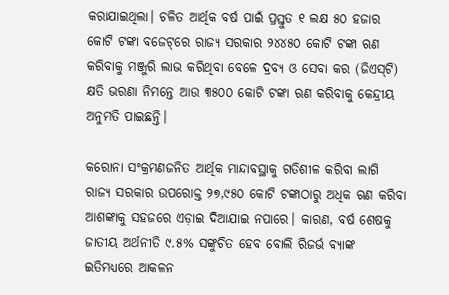କରାଯାଇଥିଲା। ଚଳିତ ଆର୍ଥିକ ବର୍ଷ ପାଇଁ ପ୍ରସ୍ତୁତ ୧ ଲକ୍ଷ ୫୦ ହଜାର କୋଟି ଟଙ୍କା ବଜେଟ୍‌ରେ ରାଜ୍ୟ ସରକାର ୨୪୪୫୦ କୋଟି ଟଙ୍କା ଋଣ କରିବାକୁ ମଞ୍ଜୁରି ଲାଭ କରିଥିବା ବେଳେ ଦ୍ରବ୍ୟ ଓ ସେବା କର (ଜିଏସ୍‌ଟି) କ୍ଷତି ଭରଣା ନିମନ୍ତେ ଆଉ ୩୫୦୦ କୋଟି ଟଙ୍କା ଋଣ କରିବାକୁ କେନ୍ଦ୍ରୀୟ ଅନୁମତି ପାଇଛନ୍ତି।

କରୋନା ସଂକ୍ରମଣଜନିତ ଆର୍ଥିକ ମାନ୍ଦାବସ୍ଥାକୁ ଗତିଶୀଳ କରିବା ଲାଗି ରାଜ୍ୟ ସରକାର ଉପରୋକ୍ତ ୨୭,୯୫୦ କୋଟି ଟଙ୍କାଠାରୁ ଅଧିକ ଋଣ କରିବା ଆଶଙ୍କାକୁ ସହଜରେ ଏଡ଼ାଇ ଦିଆଯାଇ ନପାରେ। କାରଣ, ବର୍ଷ ଶେଷକୁ ଜାତୀୟ ଅର୍ଥନୀତି ୯.୫% ସଙ୍କୁଚିତ ହେବ ବୋଲି ରିଜର୍ଭ ବ୍ୟାଙ୍କ ଇତିମଧ୍ୟରେ ଆକଳନ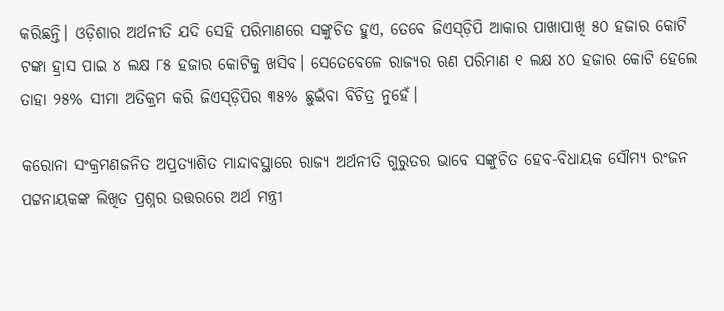କରିଛନ୍ତି। ଓଡ଼ିଶାର ଅର୍ଥନୀତି ଯଦି ସେହି ପରିମାଣରେ ସଙ୍କୁଚିତ ହୁଏ, ତେବେ ଜିଏସ୍‌ଡ଼ିପି ଆକାର ପାଖାପାଖି ୫୦ ହଜାର କୋଟି ଟଙ୍କା ହ୍ରାସ ପାଇ ୪ ଲକ୍ଷ ୮୫ ହଜାର କୋଟିକୁ ଖସିବ। ସେତେବେଳେ ରାଜ୍ୟର ଋଣ ପରିମାଣ ୧ ଲକ୍ଷ ୪୦ ହଜାର କୋଟି ହେଲେ ତାହା ୨୫% ସୀମା ଅତିକ୍ରମ କରି ଜିଏସ୍‌ଡ଼ିପିର ୩୫% ଛୁଇଁବା ବିଚିତ୍ର ନୁହେଁ।

କରୋନା ସଂକ୍ରମଣଜନିତ ଅପ୍ରତ୍ୟାଶିତ ମାନ୍ଦାବସ୍ଥାରେ ରାଜ୍ୟ ଅର୍ଥନୀତି ଗୁରୁତର ଭାବେ ସଙ୍କୁଚିତ ହେବ-ବିଧାୟକ ସୌମ୍ୟ ରଂଜନ ପଟ୍ଟନାୟକଙ୍କ ଲିଖିତ ପ୍ରଶ୍ନର ଉତ୍ତରରେ ଅର୍ଥ ମନ୍ତ୍ରୀ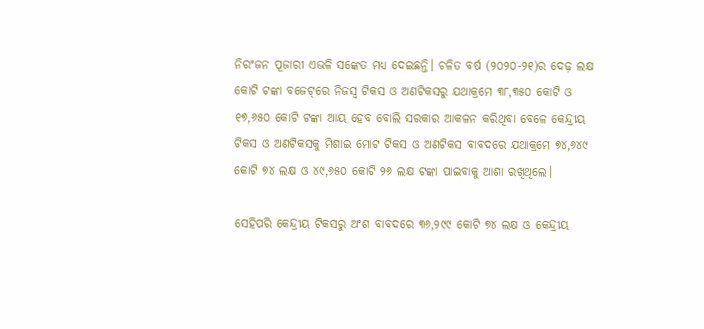ନିରଂଜନ ପୂଜାରୀ ଏଭଳି ସଙ୍କେତ ମଧ୍ୟ ଦେଇଛନ୍ତି। ଚଳିତ ବର୍ଷ (୨୦୨୦-୨୧)ର ଦେଢ଼ ଲକ୍ଷ କୋଟି ଟଙ୍କା ବଜେଟ୍‌ରେ ନିଜସ୍ୱ ଟିକସ ଓ ଅଣଟିକସରୁ ଯଥାକ୍ରମେ ୩୮,୩୫୦ କୋଟି ଓ ୧୭,୬୫୦ କୋଟି ଟଙ୍କା ଆୟ ହେବ ବୋଲି ସରକାର ଆକଳନ କରିଥିବା ବେଳେ କେନ୍ଦ୍ରୀୟ ଟିକସ ଓ ଅଣଟିକସକୁ ମିଶାଇ ମୋଟ ଟିକସ ଓ ଅଣଟିକସ ବାବଦରେ ଯଥାକ୍ରମେ ୭୪,୬୪୯ କୋଟି ୭୪ ଲକ୍ଷ ଓ ୪୯,୬୫୦ କୋଟି ୨୬ ଲକ୍ଷ ଟଙ୍କା ପାଇବାକୁ ଆଶା ରଖିଥିଲେ।

ସେହିପରି କେନ୍ଦ୍ରୀୟ ଟିକସରୁ ଅଂଶ ବାବଦରେ ୩୬,୨୯୯ କୋଟି ୭୪ ଲକ୍ଷ ଓ କେନ୍ଦ୍ରୀୟ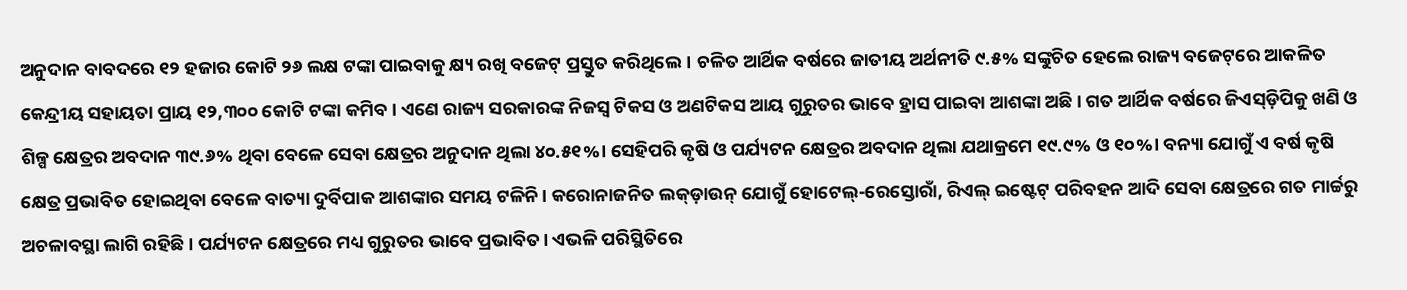ଅନୁଦାନ ବାବଦରେ ୧୨ ହଜାର କୋଟି ୨୬ ଲକ୍ଷ ଟଙ୍କା ପାଇବାକୁ କ୍ଷ୍ୟ ରଖି ବଜେଟ୍‌ ପ୍ରସ୍ତୁତ କରିଥିଲେ। ଚଳିତ ଆର୍ଥିକ ବର୍ଷରେ ଜାତୀୟ ଅର୍ଥନୀତି ୯.୫% ସଙ୍କୁଚିତ ହେଲେ ରାଜ୍ୟ ବଜେଟ୍‌ରେ ଆକଳିତ କେନ୍ଦ୍ରୀୟ ସହାୟତା ପ୍ରାୟ ୧୨,୩୦୦ କୋଟି ଟଙ୍କା କମିବ। ଏଣେ ରାଜ୍ୟ ସରକାରଙ୍କ ନିଜସ୍ୱ ଟିକସ ଓ ଅଣଟିକସ ଆୟ ଗୁରୁତର ଭାବେ ହ୍ରାସ ପାଇବା ଆଶଙ୍କା ଅଛି। ଗତ ଆର୍ଥିକ ବର୍ଷରେ ଜିଏସ୍‌ଡ଼ିପିକୁ ଖଣି ଓ ଶିଳ୍ପ କ୍ଷେତ୍ରର ଅବଦାନ ୩୯.୬% ଥିବା ବେଳେ ସେବା କ୍ଷେତ୍ରର ଅନୁଦାନ ଥିଲା ୪୦.୫୧%। ସେହିପରି କୃଷି ଓ ପର୍ଯ୍ୟଟନ କ୍ଷେତ୍ରର ଅବଦାନ ଥିଲା ଯଥାକ୍ରମେ ୧୯.୯% ଓ ୧୦%। ବନ୍ୟା ଯୋଗୁଁ ଏ ବର୍ଷ କୃଷି କ୍ଷେତ୍ର ପ୍ରଭାବିତ ହୋଇଥିବା ବେଳେ ବାତ୍ୟା ଦୁର୍ବିପାକ ଆଶଙ୍କାର ସମୟ ଟଳିନି। କରୋନାଜନିତ ଲକ୍‌ଡ଼ାଉନ୍‌ ଯୋଗୁଁ ହୋଟେଲ୍‌-ରେସ୍ତୋରାଁ, ରିଏଲ୍‌ ଇଷ୍ଟେଟ୍ ପରିବହନ ଆଦି ସେବା କ୍ଷେତ୍ରରେ ଗତ ମାର୍ଚ୍ଚରୁ ଅଚଳାବସ୍ଥା ଲାଗି ରହିଛି। ପର୍ଯ୍ୟଟନ କ୍ଷେତ୍ରରେ ମଧ୍ୟ ଗୁରୁତର ଭାବେ ପ୍ରଭାବିତ। ଏଭଳି ପରିସ୍ଥିତିରେ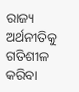ରାଜ୍ୟ ଅର୍ଥନୀତିକୁ ଗତିଶୀଳ କରିବା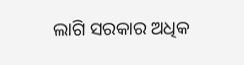ଲାଗି ସରକାର ଅଧିକ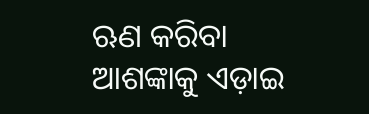ଋଣ କରିବା ଆଶଙ୍କାକୁ ଏଡ଼ାଇ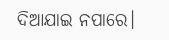ଦିଆଯାଇ ନପାରେ।